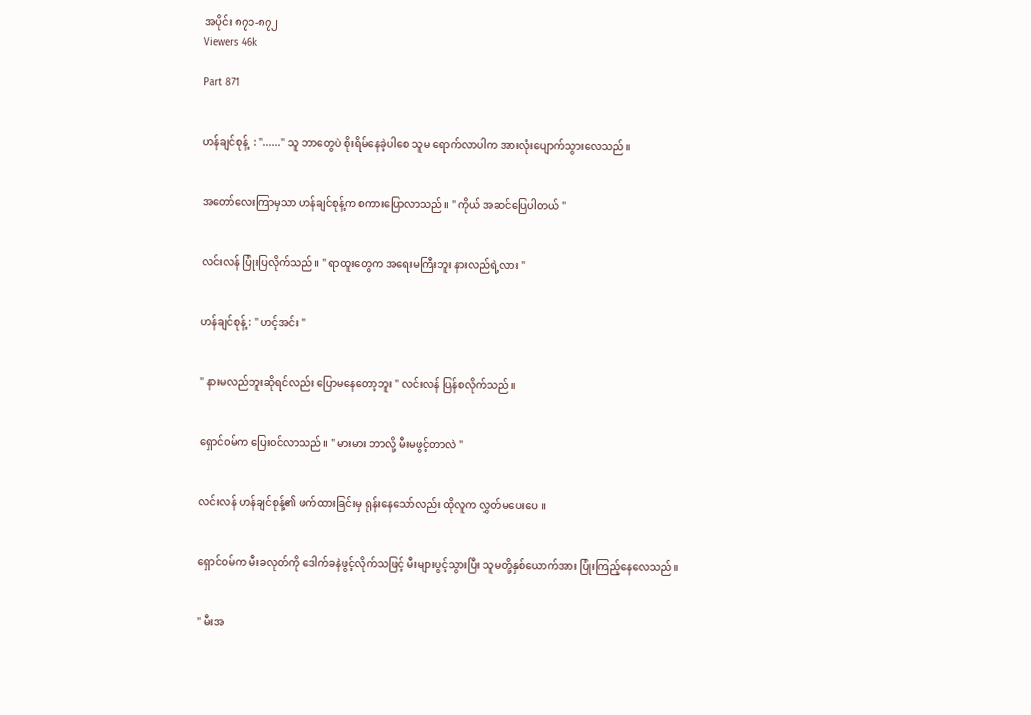အပိုင်း ၈၇၁-၈၇၂
Viewers 46k

Part 871


ဟန်ချင်စုန့်  : "......" သူ ဘာတွေပဲ စိုးရိမ်နေခဲ့ပါစေ သူမ ရောက်လာပါက အားလုံးပျောက်သွားလေသည်။


အတော်လေးကြာမှသာ ဟန်ချင်စုန့်က စကားပြောလာသည်။ " ကိုယ် အဆင်ပြေပါတယ် "


လင်းလန် ပြုံးပြလိုက်သည်။ " ရာထူးတွေက အရေးမကြီးဘူး နားလည်ရဲ့လား "


ဟန်ချင်စုန့် : " ဟင့်အင်း "


" နားမလည်ဘူးဆိုရင်လည်း ပြောမနေတော့ဘူး " လင်းလန် ပြန်စလိုက်သည်။


ရှောင်၀မ်က ပြေး၀င်လာသည်။ " မားမား ဘာလို့ မီးမဖွင့်တာလဲ "


လင်းလန် ဟန်ချင်စုန့်၏ ဖက်ထားခြင်းမှ ရုန်းနေသော်လည်း ထိုလူက လွှတ်မပေးပေ ။


ရှောင်၀မ်က မီးခလုတ်ကို ဒေါက်ခနဲဖွင့်လိုက်သဖြင့် မီးများပွင့်သွားပြီး သူမတို့နှစ်ယောက်အား ပြုံးကြည့်နေလေသည်။


" မီးအ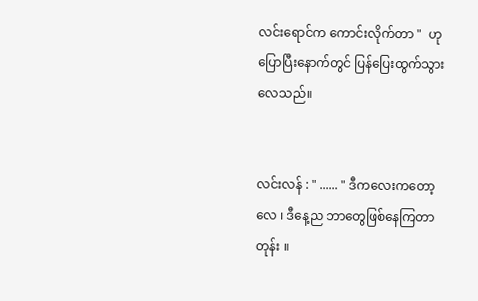လင်းရောင်က ကောင်းလိုက်တာ "  ဟုပြောပြီးနောက်တွင် ပြန်ပြေးထွက်သွားလေသည်။


လင်းလန် : " ...... " ဒီကလေးကတော့လေ ၊ ဒီနေ့ည ဘာတွေဖြစ်နေကြတာတုန်း ။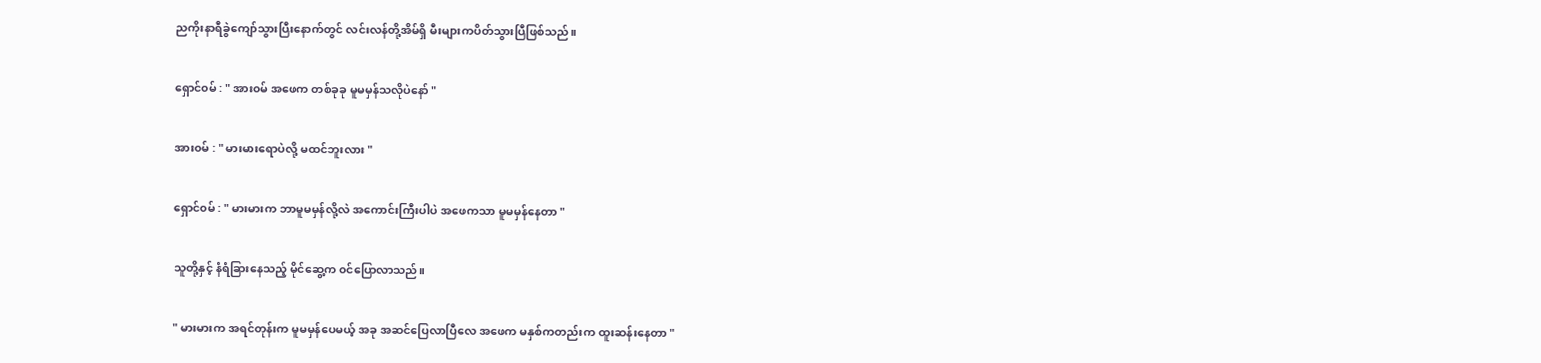ညကိုးနာရီခွဲကျော်သွားပြီးနောက်တွင် လင်းလန်တို့အိမ်ရှိ မီးများကပိတ်သွားပြီဖြစ်သည်။


ရှောင်၀မ် : " အား၀မ် အဖေက တစ်ခုခု မူမမှန်သလိုပဲနော် "


အား၀မ် : " မားမားရောပဲလို့ မထင်ဘူးလား "


ရှောင်၀မ် : " မားမားက ဘာမူမမှန်လို့လဲ အကောင်းကြီးပါပဲ အဖေကသာ မူမမှန်နေတာ "


သူတို့နှင့် နံရံခြားနေသည့် မိုင်ဆွေ့က ၀င်ပြောလာသည်။


" မားမားက အရင်တုန်းက မူမမှန်ပေမယ့် အခု အဆင်ပြေလာပြီလေ အဖေက မနှစ်ကတည်းက ထူးဆန်းနေတာ "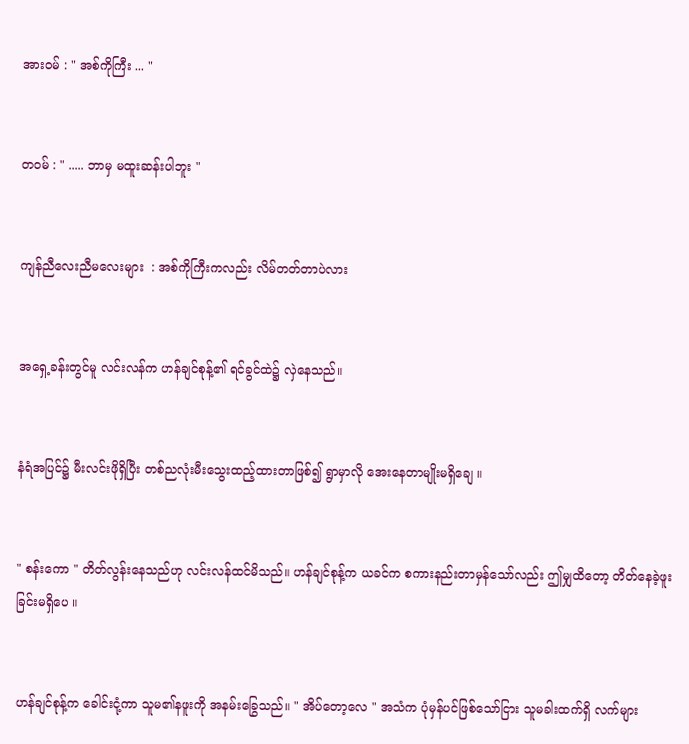အား၀မ် : " အစ်ကိုကြီး ... "


တ၀မ် : " ..... ဘာမှ မထူးဆန်းပါဘူး "


ကျန်ညီလေးညီမလေးများ  : အစ်ကိုကြီးကလည်း လိမ်တတ်တာပဲလား


အရှေ့ခန်းတွင်မူ လင်းလန်က ဟန်ချင်စုန့်၏ ရင်ခွင်ထဲ၌ လှဲနေသည်။


နံရံအပြင်၌ မီးလင်းဖိုရှိပြီး တစ်ညလုံးမီးသွေးထည့်ထားတာဖြစ်၍ ရွာမှာလို အေးနေတာမျိုးမရှိချေ ။


" စန်းကော " တိတ်လွန်းနေသည်ဟု လင်းလန်ထင်မိသည်။ ဟန်ချင်စုန့်က ယခင်က စကားနည်းတာမှန်သော်လည်း ဤမျှထိတော့ တိတ်နေခဲ့ဖူးခြင်းမရှိပေ ။


ဟန်ချင်စုန့်က ခေါင်းငုံ့ကာ သူမ၏နဖူးကို အနမ်းခြွေသည်။ " အိပ်တော့လေ " အသံက ပုံမှန်ပင်ဖြစ်သော်ငြား သူမခါးထက်ရှိ လက်များ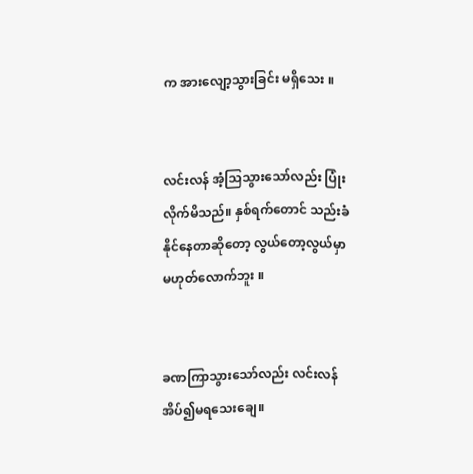က အားလျော့သွားခြင်း မရှိသေး ။


လင်းလန် အံ့သြသွားသော်လည်း ပြုံးလိုက်မိသည်။ နှစ်ရက်တောင် သည်းခံနိုင်နေတာဆိုတော့ လွယ်တော့လွယ်မှာ မဟုတ်လောက်ဘူး ။


ခဏကြာသွားသော်လည်း လင်းလန် အိပ်၍မရသေးချေ။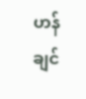ဟန်ချင်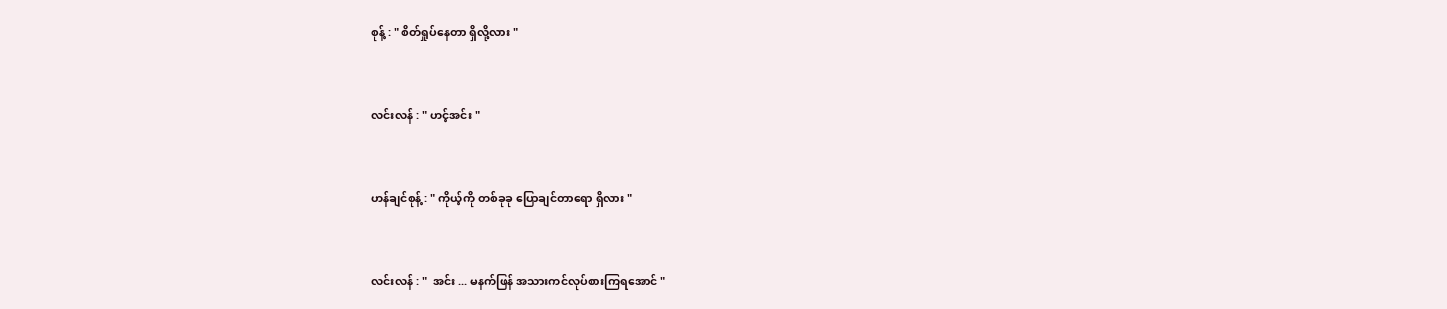စုန့် : " စိတ်ရှုပ်နေတာ ရှိလို့လား "


လင်းလန် : " ဟင့်အင်း "


ဟန်ချင်စုန့် : " ကိုယ့်ကို တစ်ခုခု ပြောချင်တာရော ရှိလား "


လင်းလန် : "  အင်း ... မနက်ဖြန် အသားကင်လုပ်စားကြရအောင် "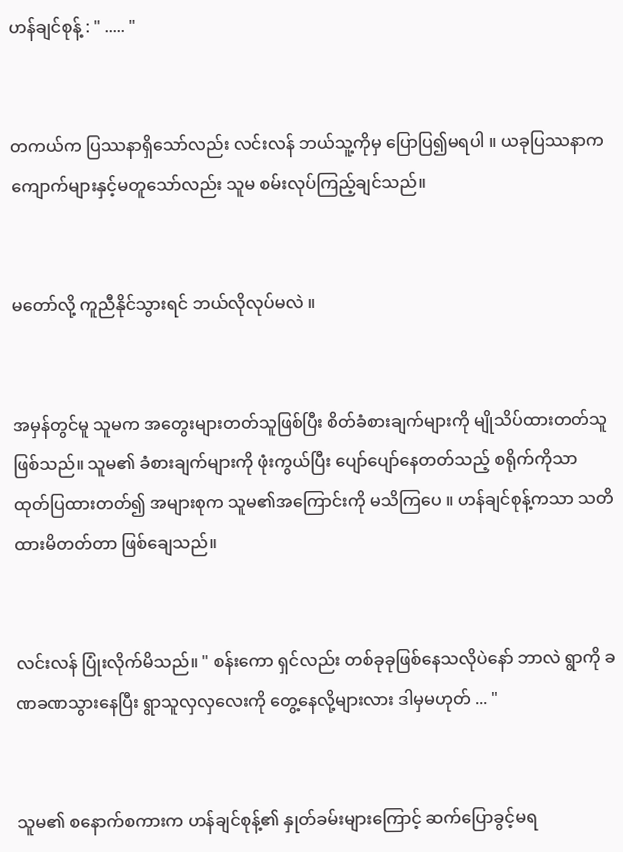ဟန်ချင်စုန့် : " ..... "


တကယ်က ပြဿနာရှိသော်လည်း လင်းလန် ဘယ်သူ့ကိုမှ ပြောပြ၍မရပါ ။ ယခုပြဿနာက ကျောက်များနှင့်မတူသော်လည်း သူမ စမ်းလုပ်ကြည့်ချင်သည်။


မတော်လို့ ကူညီနိုင်သွားရင် ဘယ်လိုလုပ်မလဲ ။


အမှန်တွင်မူ သူမက အတွေးများတတ်သူဖြစ်ပြီး စိတ်ခံစားချက်များကို မျိုသိပ်ထားတတ်သူဖြစ်သည်။ သူမ၏ ခံစားချက်များကို ဖုံးကွယ်ပြီး ပျော်ပျော်နေတတ်သည့် စရိုက်ကိုသာ ထုတ်ပြထားတတ်၍ အများစုက သူမ၏အကြောင်းကို မသိကြပေ ။ ဟန်ချင်စုန့်ကသာ သတိထားမိတတ်တာ ဖြစ်ချေသည်။


လင်းလန် ပြုံးလိုက်မိသည်။ " စန်းကော ရှင်လည်း တစ်ခုခုဖြစ်နေသလိုပဲနော် ဘာလဲ ရွာကို ခဏခဏသွားနေပြီး ရွာသူလှလှလေးကို တွေ့နေလို့များလား ဒါမှမဟုတ် ... "


သူမ၏ စနောက်စကားက ဟန်ချင်စုန့်၏ နှုတ်ခမ်းများကြောင့် ဆက်ပြောခွင့်မရ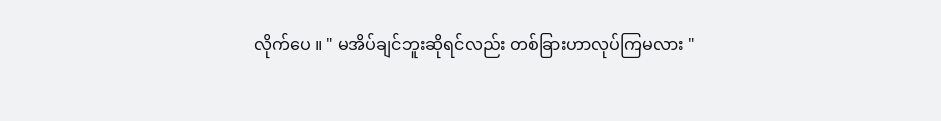လိုက်ပေ ။ " မအိပ်ချင်ဘူးဆိုရင်လည်း တစ်ခြားဟာလုပ်ကြမလား "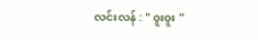လင်းလန် : " ၀ူး၀ူး "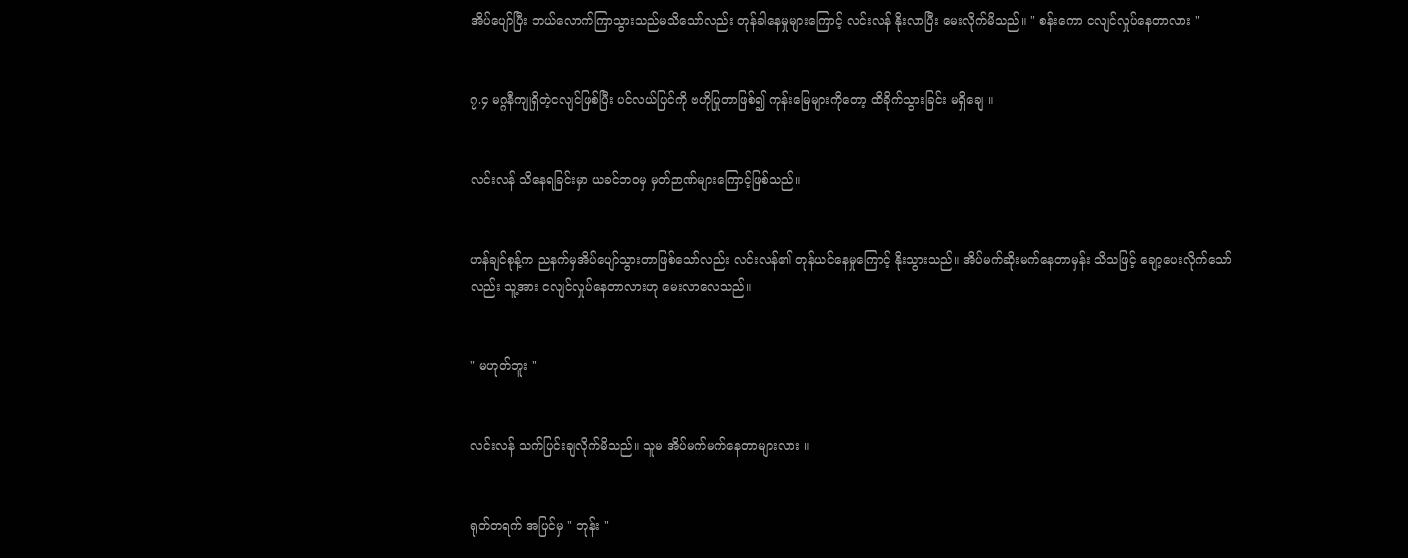အိပ်ပျော်ပြီး ဘယ်လောက်ကြာသွားသည်မသိသော်လည်း တုန်ခါနေမှုများကြောင့် လင်းလန် နိုးလာပြီး မေးလိုက်မိသည်။ " စန်းကော ငလျင်လှုပ်နေတာလား "


၇.၄ မဂ္ဂနီကျုရှိတဲ့ငလျင်ဖြစ်ပြီး ပင်လယ်ပြင်ကို ဗဟိုပြုတာဖြစ်၍ ကုန်းမြေများကိုတော့ ထိခိုက်သွားခြင်း မရှိချေ ။


လင်းလန် သိနေရခြင်းမှာ ယခင်ဘ၀မှ မှတ်ဉာဏ်များကြောင့်ဖြစ်သည်။


ဟန်ချင်စုန့်က ညနက်မှအိပ်ပျော်သွားတာဖြစ်သော်လည်း လင်းလန်၏ တုန်ယင်နေမှုကြောင့် နိုးသွားသည်။ အိပ်မက်ဆိုးမက်နေတာမှန်း သိသဖြင့် ချော့ပေးလိုက်သော်လည်း သူ့အား ငလျင်လှုပ်နေတာလားဟု မေးလာလေသည်။


" မဟုတ်ဘူး "


လင်းလန် သက်ပြင်းချလိုက်မိသည်။ သူမ အိပ်မက်မက်နေတာများလား ။


ရုတ်တရက် အပြင်မှ " ဘုန်း "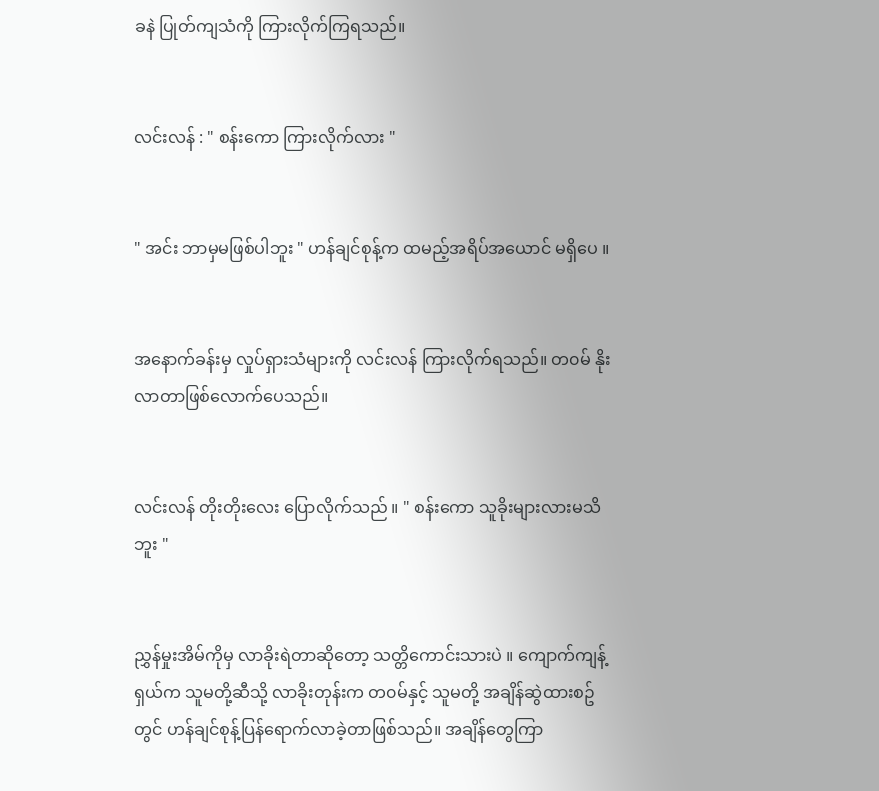ခနဲ ပြုတ်ကျသံကို ကြားလိုက်ကြရသည်။


လင်းလန် : " စန်းကော ကြားလိုက်လား "


" အင်း ဘာမှမဖြစ်ပါဘူး " ဟန်ချင်စုန့်က ထမည့်အရိပ်အယောင် မရှိပေ ။


အနောက်ခန်းမှ လှုပ်ရှားသံများကို လင်းလန် ကြားလိုက်ရသည်။ တ၀မ် နိုးလာတာဖြစ်လောက်ပေသည်။


လင်းလန် တိုးတိုးလေး ပြောလိုက်သည် ။ " စန်းကော သူခိုးများလားမသိဘူး "


ညွှန်မှုးအိမ်ကိုမှ လာခိုးရဲတာဆိုတော့ သတ္တိကောင်းသားပဲ ။ ကျောက်ကျန့်ရှယ်က သူမတို့ဆီသို့ လာခိုးတုန်းက တ၀မ်နှင့် သူမတို့ အချိန်ဆွဲထားစဥ်တွင် ဟန်ချင်စုန့်ပြန်ရောက်လာခဲ့တာဖြစ်သည်။ အချိန်တွေကြာ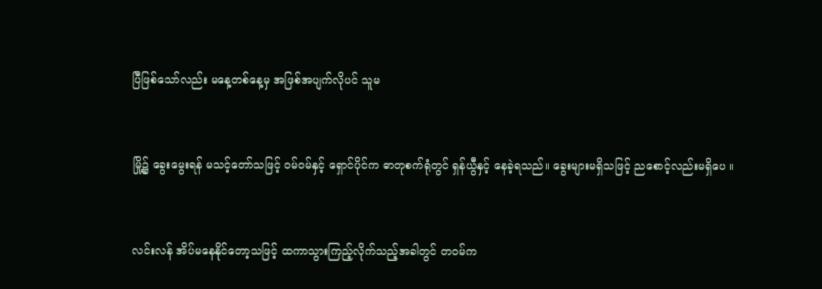ပြီဖြစ်သော်လည်း မနေ့တစ်နေ့မှ အဖြစ်အပျက်လိုပင် သူမ


မြို့၌ ခွေးမွေးရန် မသင့်တော်သဖြင့် ၀မ်၀မ်နှင့် ရှောင်ပိုင်က ဓာတုစက်ရုံတွင် ရှန်ယွီနှင့် နေခဲ့ရသည်။ ခွေးများမရှိသဖြင့် ညစောင့်လည်းမရှိပေ ။


လင်းလန် အိပ်မနေနိုင်တော့သဖြင့် ထကာသွားကြည့်လိုက်သည့်အခါတွင် တ၀မ်က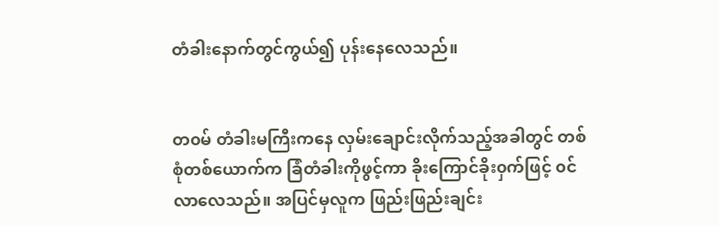တံခါးနောက်တွင်ကွယ်၍ ပုန်းနေလေသည်။


တ၀မ် တံခါးမကြီးကနေ လှမ်းချောင်းလိုက်သည့်အခါတွင် တစ်စုံတစ်ယောက်က ခြံတံခါးကိုဖွင့်ကာ ခိုးကြောင်ခိုး၀ှက်ဖြင့် ၀င်လာလေသည်။ အပြင်မှလူက ဖြည်းဖြည်းချင်း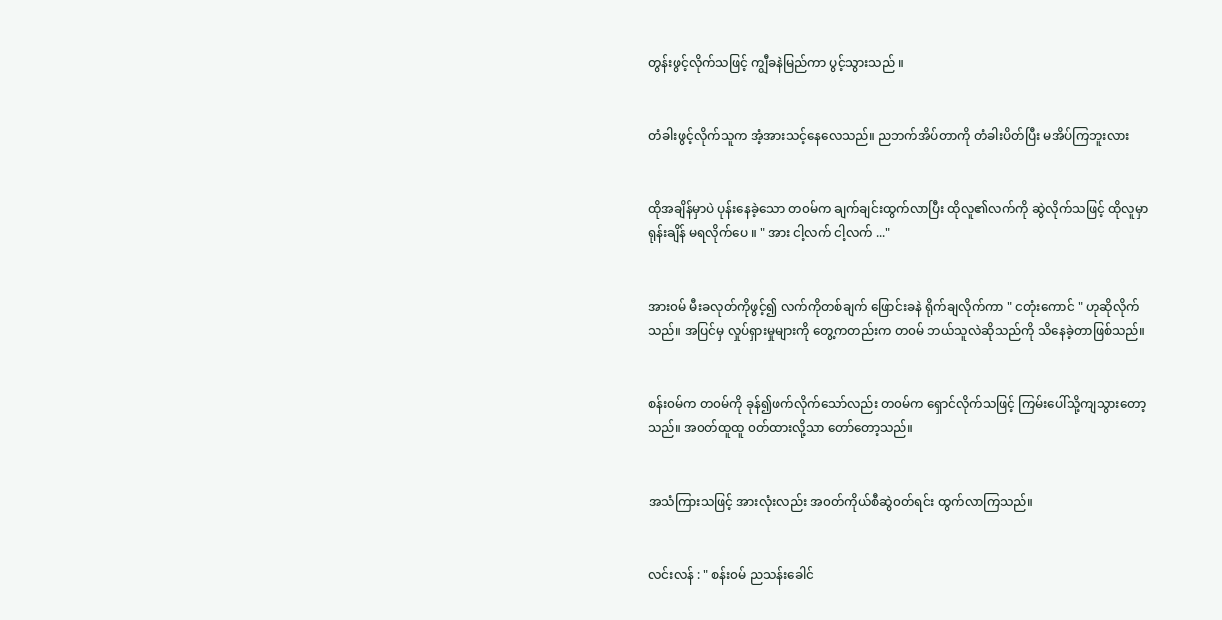တွန်းဖွင့်လိုက်သဖြင့် ကျွီခနဲမြည်ကာ ပွင့်သွားသည် ။


တံခါးဖွင့်လိုက်သူက အံ့အားသင့်နေလေသည်။ ညဘက်အိပ်တာကို တံခါးပိတ်ပြီး မအိပ်ကြဘူးလား


ထိုအချိန်မှာပဲ ပုန်းနေခဲ့သော တ၀မ်က ချက်ချင်းထွက်လာပြီး ထိုလူ၏လက်ကို ဆွဲလိုက်သဖြင့် ထိုလူမှာ ရုန်းချိန် မရလိုက်ပေ ။ " အား ငါ့လက် ငါ့လက် ..."


အား၀မ် မီးခလုတ်ကိုဖွင့်၍ လက်ကိုတစ်ချက် ဖြောင်းခနဲ ရိုက်ချလိုက်ကာ " ငတုံးကောင် " ဟုဆိုလိုက်သည်။ အပြင်မှ လှုပ်ရှားမှုများကို တွေ့ကတည်းက တ၀မ် ဘယ်သူလဲဆိုသည်ကို သိနေခဲ့တာဖြစ်သည်။


စန်း၀မ်က တ၀မ်ကို ခုန်၍ဖက်လိုက်သော်လည်း တ၀မ်က ရှောင်လိုက်သဖြင့် ကြမ်းပေါ်သို့ကျသွားတော့သည်။ အ၀တ်ထူထူ ၀တ်ထားလို့သာ တော်တော့သည်။


အသံကြားသဖြင့် အားလုံးလည်း အ၀တ်ကိုယ်စီဆွဲ၀တ်ရင်း ထွက်လာကြသည်။


လင်းလန် : " စန်း၀မ် ညသန်းခေါင်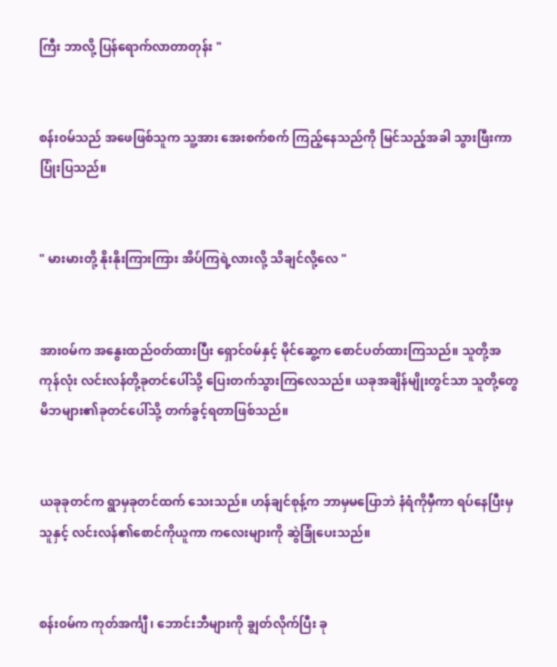ကြီး ဘာလို့ ပြန်ရောက်လာတာတုန်း "


စန်း၀မ်သည် အဖေဖြစ်သူက သူ့အား အေးစက်စက် ကြည့်နေသည်ကို မြင်သည့်အခါ သွားဖြီးကာပြုံးပြသည်။


" မားမားတို့ နိုးနိုးကြားကြား အိပ်ကြရဲ့လားလို့ သိချင်လို့လေ "


အား၀မ်က အနွေးထည်၀တ်ထားပြီး ရှောင်၀မ်နှင့် မိုင်ဆွေ့က စောင်ပတ်ထားကြသည်။ သူတို့အကုန်လုံး လင်းလန်တို့ခုတင်ပေါ်သို့ ပြေးတက်သွားကြလေသည်။ ယခုအချိန်မျိုးတွင်သာ သူတို့တွေ မိဘများ၏ခုတင်ပေါ်သို့ တက်ခွင့်ရတာဖြစ်သည်။


ယခုခုတင်က ရွာမှခုတင်ထက် သေးသည်။ ဟန်ချင်စုန့်က ဘာမှမပြောဘဲ နံရံကိုမှီကာ ရပ်နေပြီးမှ သူနှင့် လင်းလန်၏စောင်ကိုယူကာ ကလေးများကို ဆွဲခြုံပေးသည်။


စန်း၀မ်က ကုတ်အင်္ကျီ ၊ ဘောင်းဘီများကို ချွတ်လိုက်ပြီး ခု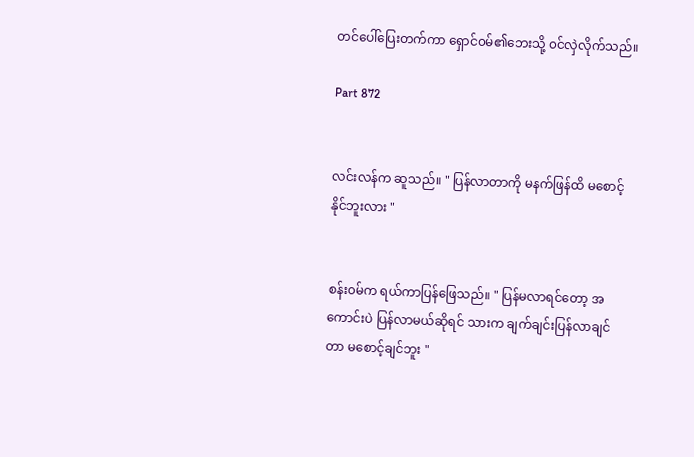တင်ပေါ်ပြေးတက်ကာ ရှောင်၀မ်၏ဘေးသို့ ၀င်လှဲလိုက်သည်။

Part 872


လင်းလန်က ဆူသည်။ " ပြန်လာတာကို မနက်ဖြန်ထိ မစောင့်နိုင်ဘူးလား "


စန်း၀မ်က ရယ်ကာပြန်ဖြေသည်။ " ပြန်မလာရင်တော့ အကောင်းပဲ ပြန်လာမယ်ဆိုရင် သားက ချက်ချင်းပြန်လာချင်တာ မစောင့်ချင်ဘူး "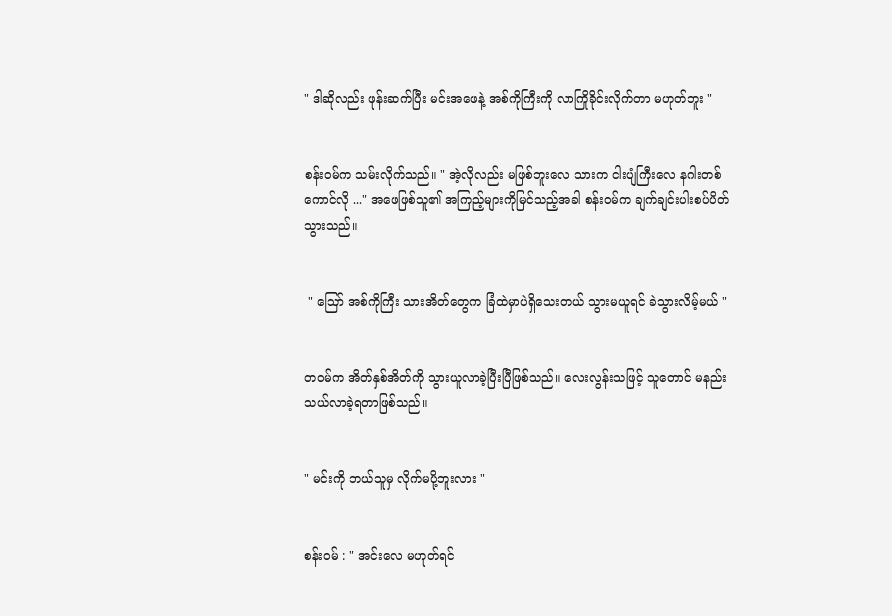" ဒါဆိုလည်း ဖုန်းဆက်ပြီး မင်းအဖေနဲ့ အစ်ကိုကြီးကို လာကြိုခိုင်းလိုက်တာ မဟုတ်ဘူး "


စန်း၀မ်က သမ်းလိုက်သည်။ " အဲ့လိုလည်း မဖြစ်ဘူးလေ သားက ငါးပျံကြီးလေ နဂါးတစ်ကောင်လို ..." အဖေဖြစ်သူ၏ အကြည့်များကိုမြင်သည့်အခါ စန်း၀မ်က ချက်ချင်းပါးစပ်ပိတ်သွားသည်။


 " ဪ အစ်ကိုကြီး သားအိတ်တွေက ခြံထဲမှာပဲရှိသေးတယ် သွားမယူရင် ခဲသွားလိမ့်မယ် "


တ၀မ်က အိတ်နှစ်အိတ်ကို သွားယူလာခဲ့ပြီးပြီဖြစ်သည်။ လေးလွန်းသဖြင့် သူတောင် မနည်းသယ်လာခဲ့ရတာဖြစ်သည်။


" မင်းကို ဘယ်သူမှ လိုက်မပို့ဘူးလား "


စန်း၀မ် : " အင်းလေ မဟုတ်ရင်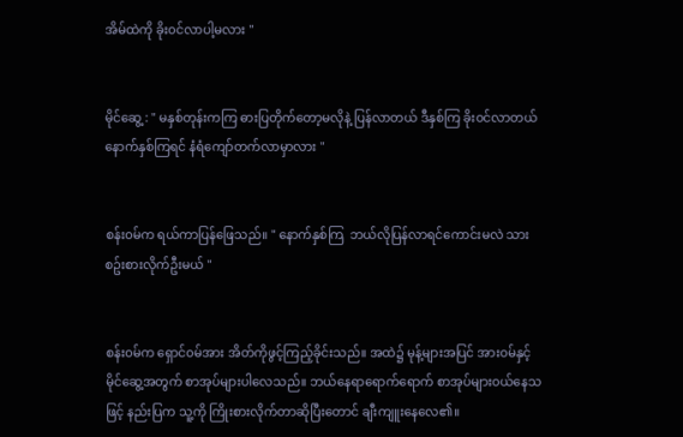အိမ်ထဲကို ခိုး၀င်လာပါ့မလား "


မိုင်ဆွေ့ : " မနှစ်တုန်းကကြ ဓားပြတိုက်တော့မလိုနဲ့ ပြန်လာတယ် ဒီနှစ်ကြ ခိုး၀င်လာတယ် နောက်နှစ်ကြရင် နံရံကျော်တက်လာမှာလား "


စန်း၀မ်က ရယ်ကာပြန်ဖြေသည်။ " နောက်နှစ်ကြ  ဘယ်လိုပြန်လာရင်ကောင်းမလဲ သား စဥ်းစားလိုက်ဦးမယ် "


စန်း၀မ်က ရှောင်၀မ်အား အိတ်ကိုဖွင့်ကြည့်ခိုင်းသည်။ အထဲ၌ မုန့်များအပြင် အား၀မ်နှင့် မိုင်ဆွေ့အတွက် စာအုပ်များပါလေသည်။ ဘယ်နေရာရောက်ရောက် စာအုပ်များ၀ယ်နေသဖြင့် နည်းပြက သူ့ကို ကြိုးစားလိုက်တာဆိုပြီးတောင် ချီးကျူးနေလေ၏။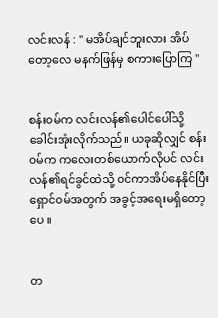လင်းလန် : " မအိပ်ချင်ဘူးလား အိပ်တော့လေ မနက်ဖြန်မှ စကားပြောကြ "


စန်း၀မ်က လင်းလန်၏ပေါင်ပေါ်သို့ ခေါင်းအုံးလိုက်သည်။ ယခုဆိုလျှင် စန်း၀မ်က ကလေးတစ်ယောက်လိုပင် လင်းလန်၏ရင်ခွင်ထဲသို့ ၀င်ကာအိပ်နေနိုင်ပြီး ရှောင်၀မ်အတွက် အခွင့်အရေးမရှိတော့ပေ ။


တ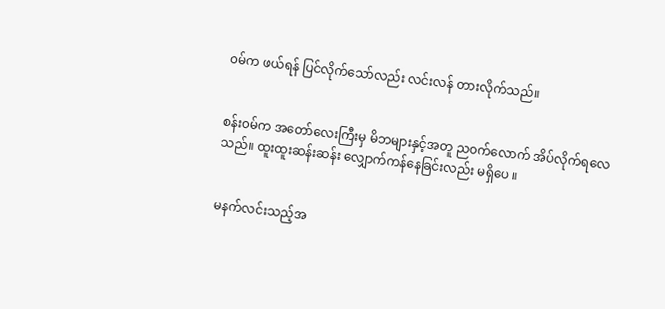၀မ်က ဖယ်ရန် ပြင်လိုက်သော်လည်း လင်းလန် တားလိုက်သည်။


စန်း၀မ်က အတော်လေးကြီးမှ မိဘများနှင့်အတူ ည၀က်လောက် အိပ်လိုက်ရလေသည်။ ထူးထူးဆန်းဆန်း လျှောက်ကန်နေခြင်းလည်း မရှိပေ ။


မနက်လင်းသည့်အ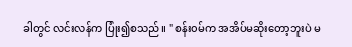ခါတွင် လင်းလန်က ပြုံး၍စသည်။ " စန်း၀မ်က အအိပ်မဆိုးတော့ဘူးပဲ မ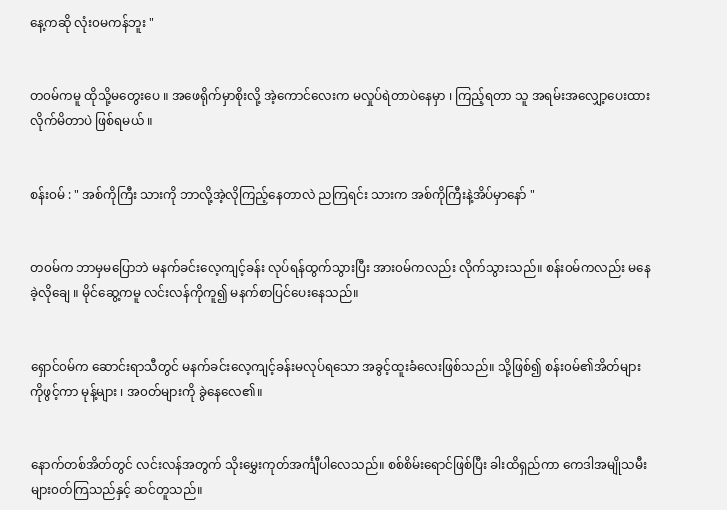နေ့ကဆို လုံး၀မကန်ဘူး "


တ၀မ်ကမူ ထိုသို့မတွေးပေ ။ အဖေရိုက်မှာစိုးလို့ အဲ့ကောင်လေးက မလှုပ်ရဲတာပဲနေမှာ ၊ ကြည့်ရတာ သူ အရမ်းအလျှော့ပေးထားလိုက်မိတာပဲ ဖြစ်ရမယ် ။


စန်း၀မ် : " အစ်ကိုကြီး သားကို ဘာလို့အဲ့လိုကြည့်နေတာလဲ ညကြရင်း သားက အစ်ကိုကြီးနဲ့အိပ်မှာနော် "


တ၀မ်က ဘာမှမပြောဘဲ မနက်ခင်းလေ့ကျင့်ခန်း လုပ်ရန်ထွက်သွားပြီး အား၀မ်ကလည်း လိုက်သွားသည်။ စန်း၀မ်ကလည်း မနေခဲ့လိုချေ ။ မိုင်ဆွေ့ကမူ လင်းလန်ကိုကူ၍ မနက်စာပြင်ပေးနေသည်။


ရှောင်၀မ်က ဆောင်းရာသီတွင် မနက်ခင်းလေ့ကျင့်ခန်းမလုပ်ရသော အခွင့်ထူးခံလေးဖြစ်သည်။ သို့ဖြစ်၍ စန်း၀မ်၏အိတ်များကိုဖွင့်ကာ မုန့်များ ၊ အ၀တ်များကို ခွဲနေလေ၏။


နောက်တစ်အိတ်တွင် လင်းလန်အတွက် သိုးမွှေးကုတ်အင်္ကျီပါလေသည်။ စစ်စိမ်းရောင်ဖြစ်ပြီး ခါးထိရှည်ကာ ကေဒါအမျိုသမီးများ၀တ်ကြသည်နှင့် ဆင်တူသည်။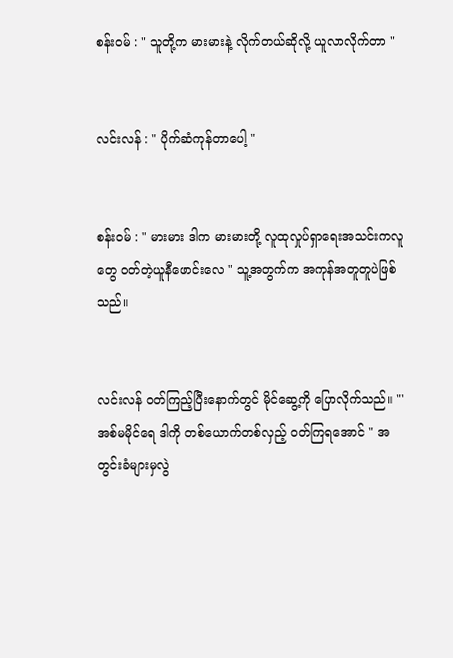စန်း၀မ် : " သူတို့က မားမားနဲ့ လိုက်တယ်ဆိုလို့ ယူလာလိုက်တာ "


လင်းလန် : " ပိုက်ဆံကုန်တာပေါ့ "


စန်း၀မ် : " မားမား ဒါက မားမားတို့ လူထုလှုပ်ရှာရေးအသင်းကလူတွေ ၀တ်တဲ့ယူနီဖောင်းလေ " သူ့အတွက်က အကုန်အတူတူပဲဖြစ်သည်။


လင်းလန် ၀တ်ကြည့်ပြီးနောက်တွင် မိုင်ဆွေ့ကို ပြောလိုက်သည်။ "'အစ်မမိုင်ရေ ဒါကို တစ်ယောက်တစ်လှည့် ၀တ်ကြရအောင် " အတွင်းခံများမှလွဲ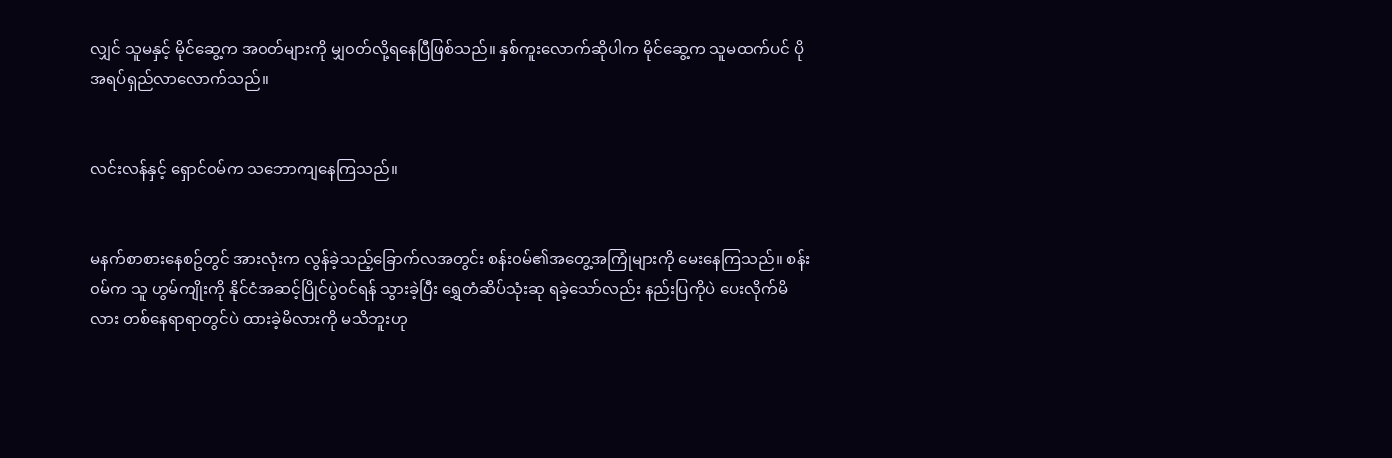လျှင် သူမနှင့် မိုင်ဆွေ့က အ၀တ်များကို မျှ၀တ်လို့ရနေပြီဖြစ်သည်။ နှစ်ကူးလောက်ဆိုပါက မိုင်ဆွေ့က သူမထက်ပင် ပိုအရပ်ရှည်လာလောက်သည်။


လင်းလန်နှင့် ရှောင်၀မ်က သဘောကျနေကြသည်။


မနက်စာစားနေစဥ်တွင် အားလုံးက လွန်ခဲ့သည့်ခြောက်လအတွင်း စန်း၀မ်၏အတွေ့အကြုံများကို မေးနေကြသည်။ စန်း၀မ်က သူ ဟွမ်ကျိုးကို နိုင်ငံအဆင့်ပြိုင်ပွဲ၀င်ရန် သွားခဲ့ပြီး ရွှေတံဆိပ်သုံးဆု ရခဲ့သော်လည်း နည်းပြကိုပဲ ပေးလိုက်မိလား တစ်နေရာရာတွင်ပဲ ထားခဲ့မိလားကို မသိဘူးဟု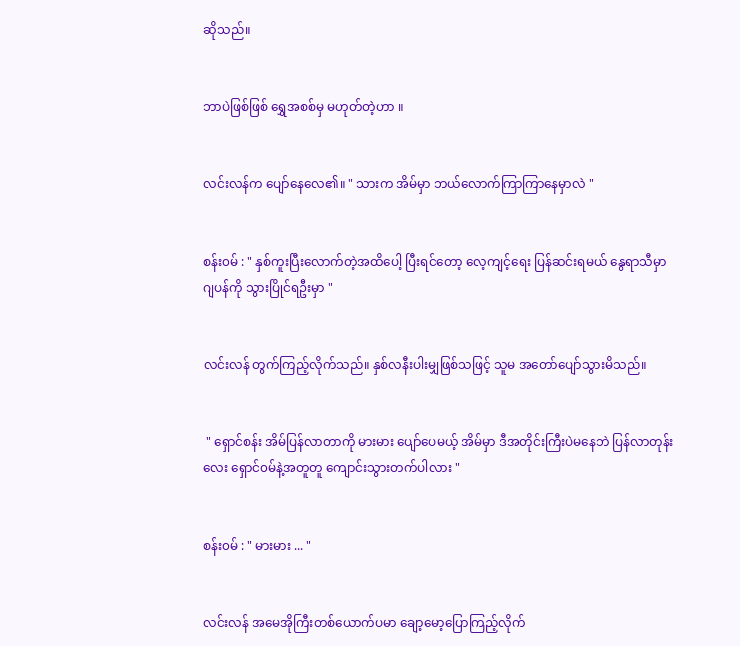ဆိုသည်။


ဘာပဲဖြစ်ဖြစ် ရွှေအစစ်မှ မဟုတ်တဲ့ဟာ ။


လင်းလန်က ပျော်နေလေ၏။ " သားက အိမ်မှာ ဘယ်လောက်ကြာကြာနေမှာလဲ "


စန်း၀မ် : " နှစ်ကူးပြီးလောက်တဲ့အထိပေါ့ ပြီးရင်တော့ လေ့ကျင့်ရေး ပြန်ဆင်းရမယ် နွေရာသီမှာ ဂျပန်ကို သွားပြိုင်ရဦးမှာ "


လင်းလန် တွက်ကြည့်လိုက်သည်။ နှစ်လနီးပါးမျှဖြစ်သဖြင့် သူမ အတော်ပျော်သွားမိသည်။


 " ရှောင်စန်း အိမ်ပြန်လာတာကို မားမား ပျော်ပေမယ့် အိမ်မှာ ဒီအတိုင်းကြီးပဲမနေဘဲ ပြန်လာတုန်းလေး ရှောင်၀မ်နဲ့အတူတူ ကျောင်းသွားတက်ပါလား "


စန်း၀မ် : " မားမား ... "


လင်းလန် အမေအိုကြီးတစ်ယောက်ပမာ ချော့မော့ပြောကြည့်လိုက်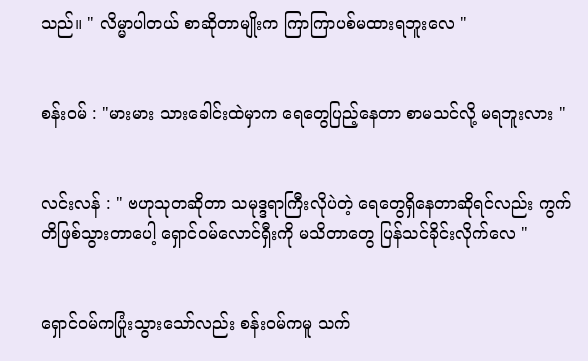သည်။ " လိမ္မာပါတယ် စာဆိုတာမျိုးက ကြာကြာပစ်မထားရဘူးလေ "


စန်း၀မ် : "မားမား သားခေါင်းထဲမှာက ရေတွေပြည့်နေတာ စာမသင်လို့ မရဘူးလား "


လင်းလန် : " ဗဟုသုတဆိုတာ သမုဒ္ဒရာကြီးလိုပဲတဲ့ ရေတွေရှိနေတာဆိုရင်လည်း ကွက်တိဖြစ်သွားတာပေါ့ ရှောင်၀မ်လောင်ရှီးကို မသိတာတွေ ပြန်သင်ခိုင်းလိုက်လေ "


ရှောင်၀မ်ကပြုံးသွားသော်လည်း စန်း၀မ်ကမူ သက်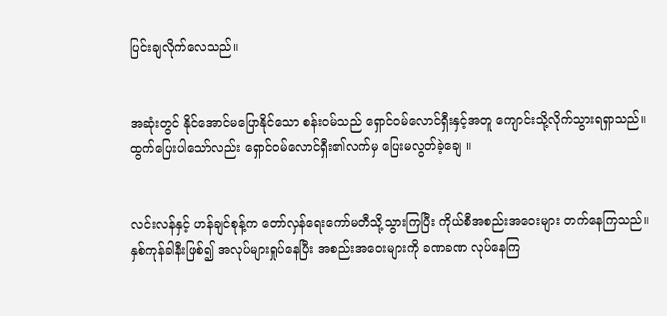ပြင်းချလိုက်လေသည်။


အဆုံးတွင် နိုင်အောင်မပြောနိုင်သော စန်း၀မ်သည် ရှောင်၀မ်လောင်ရှီးနှင့်အတူ ကျောင်းသို့လိုက်သွားရရှာသည်။ ထွက်ပြေးပါသော်လည်း ရှောင်၀မ်လောင်ရှီး၏လက်မှ ပြေးမလွတ်ခဲ့ချေ ။


လင်းလန်နှင့် ဟန်ချင်စုန့်က တော်လှန်ရေးကော်မတီသို့သွားကြပြီး ကိုယ်စီအစည်းအဝေးများ တက်နေကြသည်။ နှစ်ကုန်ခါနီးဖြစ်၍ အလုပ်များရှုပ်နေပြီး အစည်းအဝေးများကို ခဏခဏ လုပ်နေကြ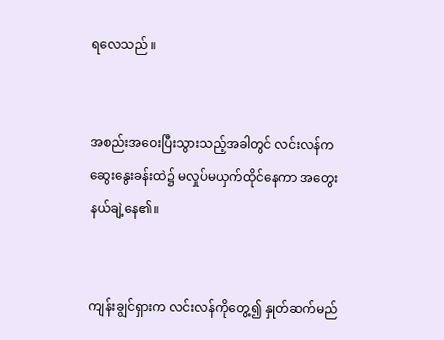ရလေသည် ။


အစည်းအဝေးပြီးသွားသည့်အခါတွင် လင်းလန်က ဆွေးနွေးခန်းထဲ၌ မလှုပ်မယှက်ထိုင်နေကာ အတွေးနယ်ချဲ့နေ၏။


ကျန်းချွင်ရှားက လင်းလန်ကိုတွေ့၍ နှုတ်ဆက်မည်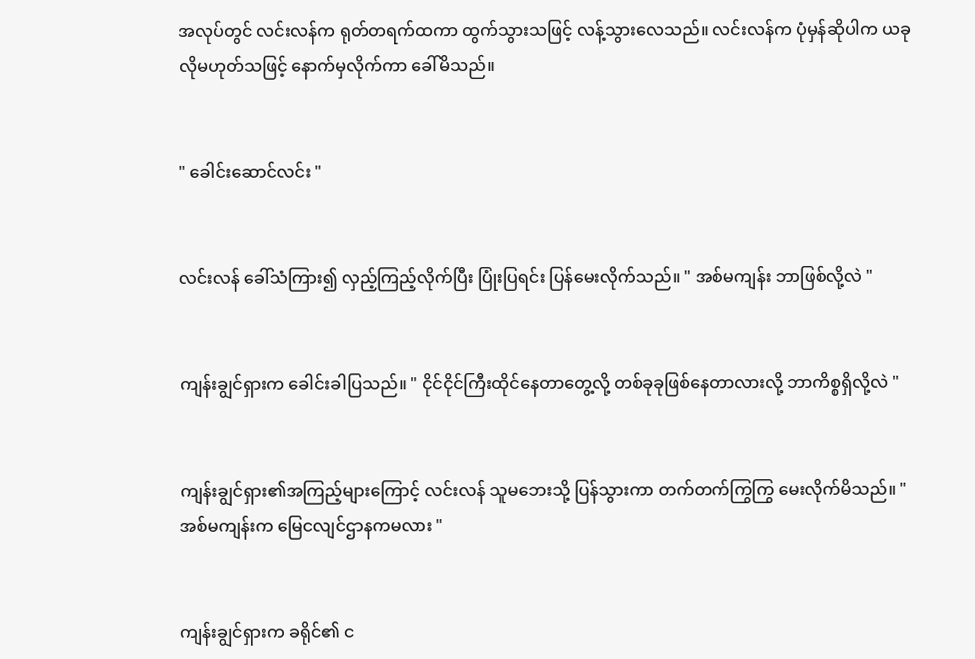အလုပ်တွင် လင်းလန်က ရုတ်တရက်ထကာ ထွက်သွားသဖြင့် လန့်သွားလေသည်။ လင်းလန်က ပုံမှန်ဆိုပါက ယခုလိုမဟုတ်သဖြင့် နောက်မှလိုက်ကာ ခေါ်မိသည်။


" ခေါင်းဆောင်လင်း "


လင်းလန် ခေါ်သံကြား၍ လှည့်ကြည့်လိုက်ပြီး ပြုံးပြရင်း ပြန်မေးလိုက်သည်။ " အစ်မကျန်း ဘာဖြစ်လို့လဲ "


ကျန်းချွင်ရှားက ခေါင်းခါပြသည်။ " ငိုင်ငိုင်ကြီးထိုင်နေတာတွေ့လို့ တစ်ခုခုဖြစ်နေတာလားလို့ ဘာကိစ္စရှိလို့လဲ "


ကျန်းချွင်ရှား၏အကြည့်များကြောင့် လင်းလန် သူမဘေးသို့ ပြန်သွားကာ တက်တက်ကြွကြွ မေးလိုက်မိသည်။ " အစ်မကျန်းက မြေငလျင်ဌာနကမလား "


ကျန်းချွင်ရှားက ခရိုင်၏ င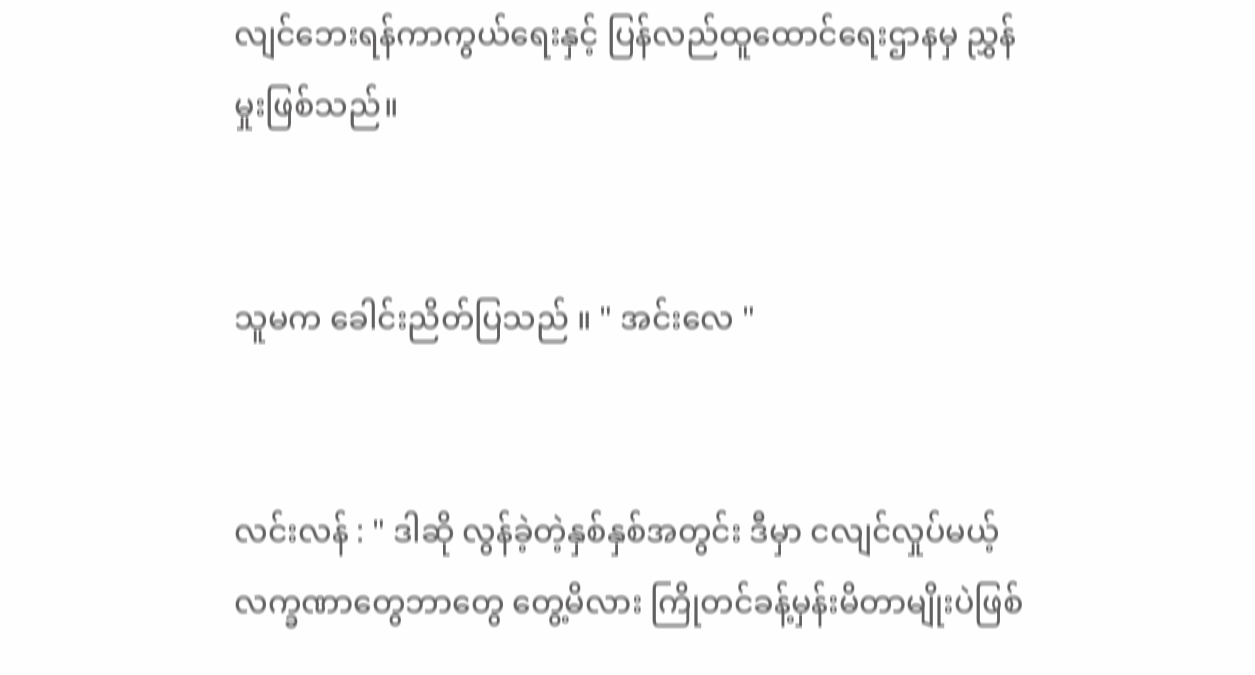လျင်ဘေးရန်ကာကွယ်ရေးနှင့် ပြန်လည်ထူထောင်ရေးဌာနမှ ညွှန်မှုးဖြစ်သည်။


သူမက ခေါင်းညိတ်ပြသည် ။ " အင်းလေ "


လင်းလန် : " ဒါဆို လွန်ခဲ့တဲ့နှစ်နှစ်အတွင်း ဒီမှာ ငလျင်လှုပ်မယ့် လက္ခဏာတွေဘာတွေ တွေ့မိလား ကြိုတင်ခန့်မှန်းမိတာမျိုးပဲဖြစ်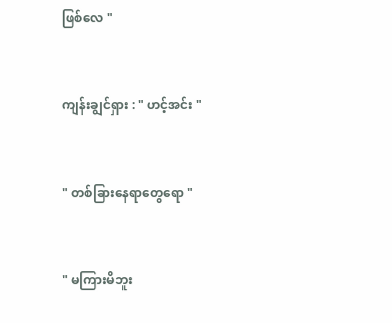ဖြစ်လေ "


ကျန်းချွင်ရှား : " ဟင့်အင်း "


" တစ်ခြားနေရာတွေရော "


" မကြားမိဘူး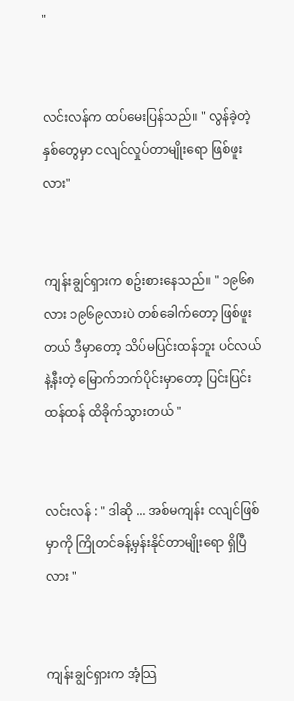"


လင်းလန်က ထပ်မေးပြန်သည်။ " လွန်ခဲ့တဲ့နှစ်တွေမှာ ငလျင်လှုပ်တာမျိုးရော ဖြစ်ဖူးလား"


ကျန်းချွင်ရှားက စဥ်းစားနေသည်။ " ၁၉၆၈လား ၁၉၆၉လားပဲ တစ်ခေါက်တော့ ဖြစ်ဖူးတယ် ဒီမှာတော့ သိပ်မပြင်းထန်ဘူး ပင်လယ်နဲ့နီးတဲ့ မြောက်ဘက်ပိုင်းမှာတော့ ပြင်းပြင်းထန်ထန် ထိခိုက်သွားတယ် "


လင်းလန် : " ဒါဆို ... အစ်မကျန်း ငလျင်ဖြစ်မှာကို ကြိုတင်ခန့်မှန်းနိုင်တာမျိုးရော ရှိပြီလား "


ကျန်းချွင်ရှားက အံ့သြ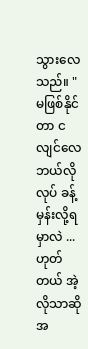သွားလေသည်။ " မဖြစ်နိုင်တာ ငလျင်လေ ဘယ်လိုလုပ် ခန့်မှန်းလို့ရမှာလဲ ... ဟုတ်တယ် အဲ့လိုသာဆို အ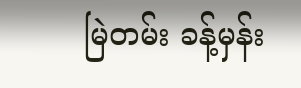မြဲတမ်း ခန့်မှန်း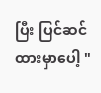ပြီး ပြင်ဆင်ထားမှာပေါ့ "